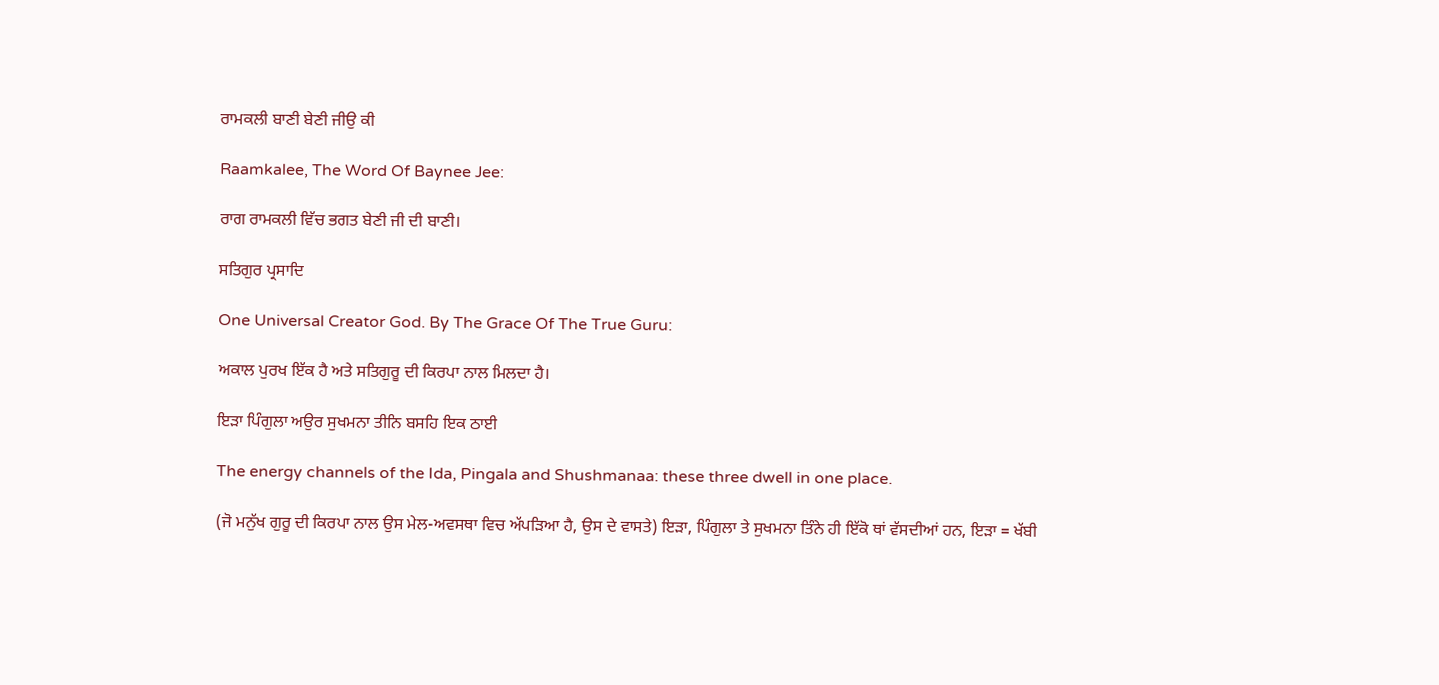ਰਾਮਕਲੀ ਬਾਣੀ ਬੇਣੀ ਜੀਉ ਕੀ

Raamkalee, The Word Of Baynee Jee:

ਰਾਗ ਰਾਮਕਲੀ ਵਿੱਚ ਭਗਤ ਬੇਣੀ ਜੀ ਦੀ ਬਾਣੀ।

ਸਤਿਗੁਰ ਪ੍ਰਸਾਦਿ

One Universal Creator God. By The Grace Of The True Guru:

ਅਕਾਲ ਪੁਰਖ ਇੱਕ ਹੈ ਅਤੇ ਸਤਿਗੁਰੂ ਦੀ ਕਿਰਪਾ ਨਾਲ ਮਿਲਦਾ ਹੈ।

ਇੜਾ ਪਿੰਗੁਲਾ ਅਉਰ ਸੁਖਮਨਾ ਤੀਨਿ ਬਸਹਿ ਇਕ ਠਾਈ

The energy channels of the Ida, Pingala and Shushmanaa: these three dwell in one place.

(ਜੋ ਮਨੁੱਖ ਗੁਰੂ ਦੀ ਕਿਰਪਾ ਨਾਲ ਉਸ ਮੇਲ-ਅਵਸਥਾ ਵਿਚ ਅੱਪੜਿਆ ਹੈ, ਉਸ ਦੇ ਵਾਸਤੇ) ਇੜਾ, ਪਿੰਗੁਲਾ ਤੇ ਸੁਖਮਨਾ ਤਿੰਨੇ ਹੀ ਇੱਕੋ ਥਾਂ ਵੱਸਦੀਆਂ ਹਨ, ਇੜਾ = ਖੱਬੀ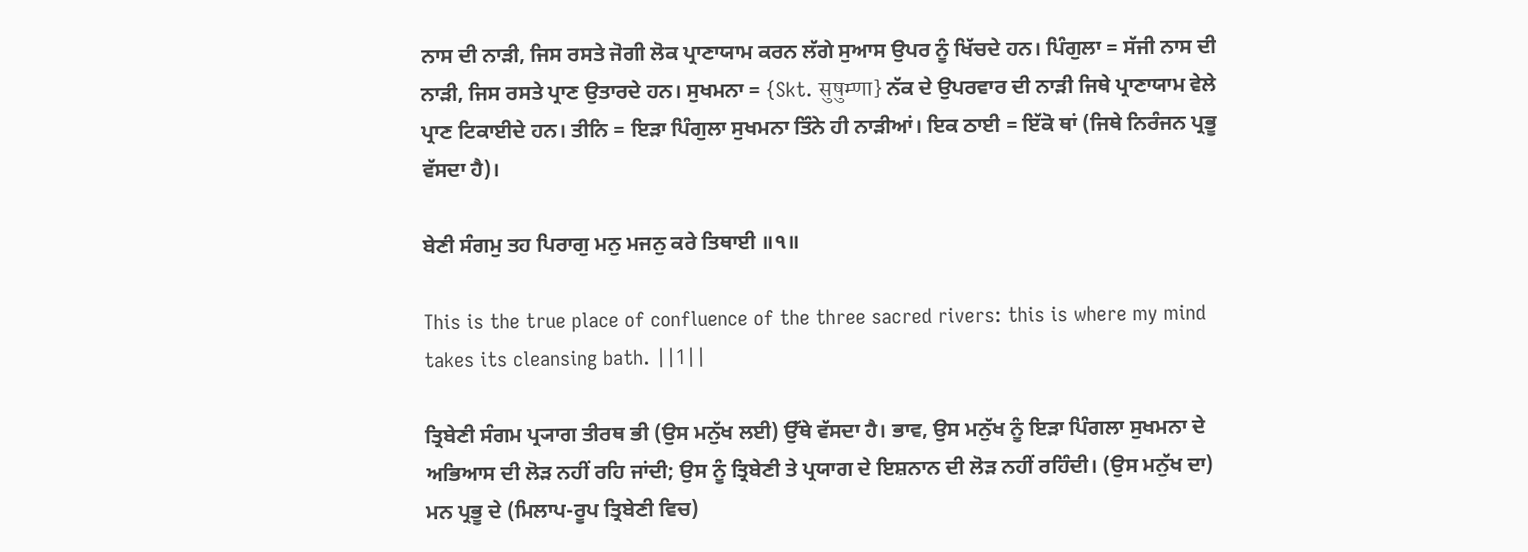ਨਾਸ ਦੀ ਨਾੜੀ, ਜਿਸ ਰਸਤੇ ਜੋਗੀ ਲੋਕ ਪ੍ਰਾਣਾਯਾਮ ਕਰਨ ਲੱਗੇ ਸੁਆਸ ਉਪਰ ਨੂੰ ਖਿੱਚਦੇ ਹਨ। ਪਿੰਗੁਲਾ = ਸੱਜੀ ਨਾਸ ਦੀ ਨਾੜੀ, ਜਿਸ ਰਸਤੇ ਪ੍ਰਾਣ ਉਤਾਰਦੇ ਹਨ। ਸੁਖਮਨਾ = {Skt. सुषुम्णा} ਨੱਕ ਦੇ ਉਪਰਵਾਰ ਦੀ ਨਾੜੀ ਜਿਥੇ ਪ੍ਰਾਣਾਯਾਮ ਵੇਲੇ ਪ੍ਰਾਣ ਟਿਕਾਈਦੇ ਹਨ। ਤੀਨਿ = ਇੜਾ ਪਿੰਗੁਲਾ ਸੁਖਮਨਾ ਤਿੰਨੇ ਹੀ ਨਾੜੀਆਂ। ਇਕ ਠਾਈ = ਇੱਕੋ ਥਾਂ (ਜਿਥੇ ਨਿਰੰਜਨ ਪ੍ਰਭੂ ਵੱਸਦਾ ਹੈ)।

ਬੇਣੀ ਸੰਗਮੁ ਤਹ ਪਿਰਾਗੁ ਮਨੁ ਮਜਨੁ ਕਰੇ ਤਿਥਾਈ ॥੧॥

This is the true place of confluence of the three sacred rivers: this is where my mind takes its cleansing bath. ||1||

ਤ੍ਰਿਬੇਣੀ ਸੰਗਮ ਪ੍ਰ੍ਯਾਗ ਤੀਰਥ ਭੀ (ਉਸ ਮਨੁੱਖ ਲਈ) ਉੱਥੇ ਵੱਸਦਾ ਹੈ। ਭਾਵ, ਉਸ ਮਨੁੱਖ ਨੂੰ ਇੜਾ ਪਿੰਗਲਾ ਸੁਖਮਨਾ ਦੇ ਅਭਿਆਸ ਦੀ ਲੋੜ ਨਹੀਂ ਰਹਿ ਜਾਂਦੀ; ਉਸ ਨੂੰ ਤ੍ਰਿਬੇਣੀ ਤੇ ਪ੍ਰਯਾਗ ਦੇ ਇਸ਼ਨਾਨ ਦੀ ਲੋੜ ਨਹੀਂ ਰਹਿੰਦੀ। (ਉਸ ਮਨੁੱਖ ਦਾ) ਮਨ ਪ੍ਰਭੂ ਦੇ (ਮਿਲਾਪ-ਰੂਪ ਤ੍ਰਿਬੇਣੀ ਵਿਚ)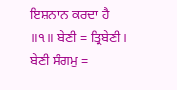ਇਸ਼ਨਾਨ ਕਰਦਾ ਹੈ ॥੧॥ ਬੇਣੀ = ਤ੍ਰਿਬੇਣੀ। ਬੇਣੀ ਸੰਗਮੁ =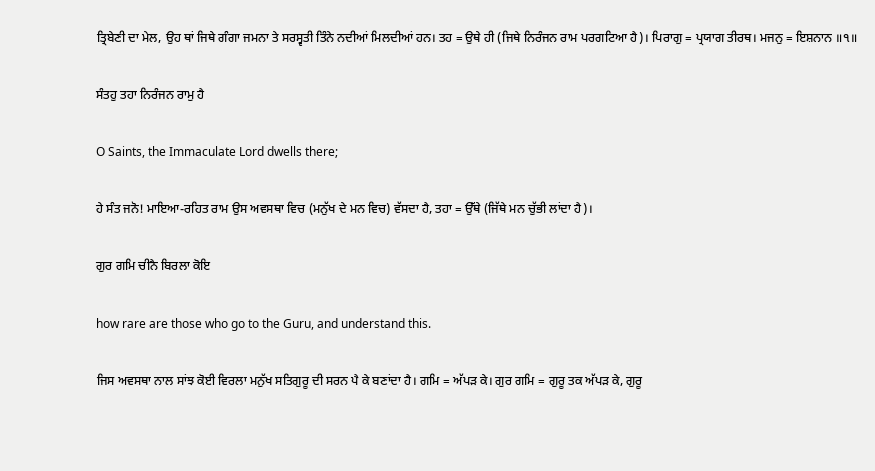ਤ੍ਰਿਬੇਣੀ ਦਾ ਮੇਲ, ਉਹ ਥਾਂ ਜਿਥੇ ਗੰਗਾ ਜਮਨਾ ਤੇ ਸਰਸ੍ਵਤੀ ਤਿੰਨੇ ਨਦੀਆਂ ਮਿਲਦੀਆਂ ਹਨ। ਤਹ = ਉਥੇ ਹੀ (ਜਿਥੇ ਨਿਰੰਜਨ ਰਾਮ ਪਰਗਟਿਆ ਹੈ)। ਪਿਰਾਗੁ = ਪ੍ਰਯਾਗ ਤੀਰਥ। ਮਜਨੁ = ਇਸ਼ਨਾਨ ॥੧॥

ਸੰਤਹੁ ਤਹਾ ਨਿਰੰਜਨ ਰਾਮੁ ਹੈ

O Saints, the Immaculate Lord dwells there;

ਹੇ ਸੰਤ ਜਨੋ! ਮਾਇਆ-ਰਹਿਤ ਰਾਮ ਉਸ ਅਵਸਥਾ ਵਿਚ (ਮਨੁੱਖ ਦੇ ਮਨ ਵਿਚ) ਵੱਸਦਾ ਹੈ, ਤਹਾ = ਉੱਥੇ (ਜਿੱਥੇ ਮਨ ਚੁੱਭੀ ਲਾਂਦਾ ਹੈ)।

ਗੁਰ ਗਮਿ ਚੀਨੈ ਬਿਰਲਾ ਕੋਇ

how rare are those who go to the Guru, and understand this.

ਜਿਸ ਅਵਸਥਾ ਨਾਲ ਸਾਂਝ ਕੋਈ ਵਿਰਲਾ ਮਨੁੱਖ ਸਤਿਗੁਰੂ ਦੀ ਸਰਨ ਪੈ ਕੇ ਬਣਾਂਦਾ ਹੈ। ਗਮਿ = ਅੱਪੜ ਕੇ। ਗੁਰ ਗਮਿ = ਗੁਰੂ ਤਕ ਅੱਪੜ ਕੇ, ਗੁਰੂ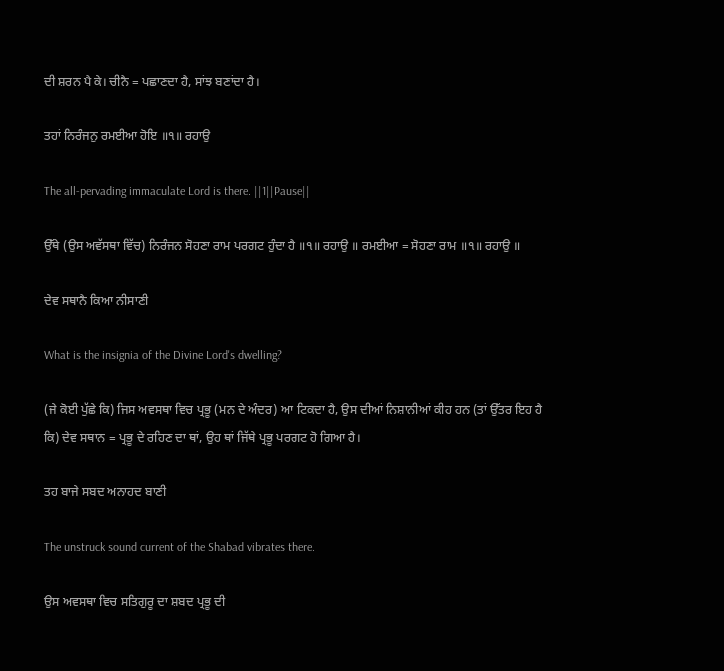ਦੀ ਸ਼ਰਨ ਪੈ ਕੇ। ਚੀਨੈ = ਪਛਾਣਦਾ ਹੈ, ਸਾਂਝ ਬਣਾਂਦਾ ਹੈ।

ਤਹਾਂ ਨਿਰੰਜਨੁ ਰਮਈਆ ਹੋਇ ॥੧॥ ਰਹਾਉ

The all-pervading immaculate Lord is there. ||1||Pause||

ਉੱਥੇ (ਉਸ ਅਵੱਸਥਾ ਵਿੱਚ) ਨਿਰੰਜਨ ਸੋਹਣਾ ਰਾਮ ਪਰਗਟ ਹੁੰਦਾ ਹੈ ॥੧॥ ਰਹਾਉ ॥ ਰਮਈਆ = ਸੋਹਣਾ ਰਾਮ ॥੧॥ ਰਹਾਉ ॥

ਦੇਵ ਸਥਾਨੈ ਕਿਆ ਨੀਸਾਣੀ

What is the insignia of the Divine Lord's dwelling?

(ਜੇ ਕੋਈ ਪੁੱਛੇ ਕਿ) ਜਿਸ ਅਵਸਥਾ ਵਿਚ ਪ੍ਰਭੂ (ਮਨ ਦੇ ਅੰਦਰ) ਆ ਟਿਕਦਾ ਹੈ, ਉਸ ਦੀਆਂ ਨਿਸ਼ਾਨੀਆਂ ਕੀਹ ਹਨ (ਤਾਂ ਉੱਤਰ ਇਹ ਹੈ ਕਿ) ਦੇਵ ਸਥਾਨ = ਪ੍ਰਭੂ ਦੇ ਰਹਿਣ ਦਾ ਥਾਂ, ਉਹ ਥਾਂ ਜਿੱਥੇ ਪ੍ਰਭੂ ਪਰਗਟ ਹੋ ਗਿਆ ਹੈ।

ਤਹ ਬਾਜੇ ਸਬਦ ਅਨਾਹਦ ਬਾਣੀ

The unstruck sound current of the Shabad vibrates there.

ਉਸ ਅਵਸਥਾ ਵਿਚ ਸਤਿਗੁਰੂ ਦਾ ਸ਼ਬਦ ਪ੍ਰਭੂ ਦੀ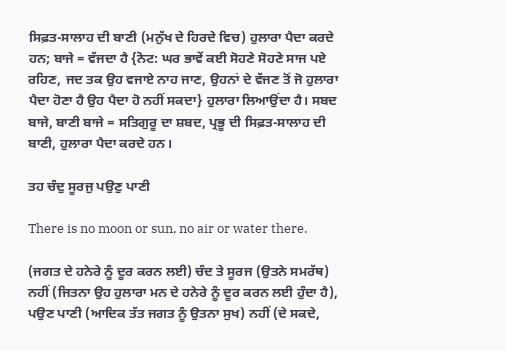ਸਿਫ਼ਤ-ਸਾਲਾਹ ਦੀ ਬਾਣੀ (ਮਨੁੱਖ ਦੇ ਹਿਰਦੇ ਵਿਚ) ਹੁਲਾਰਾ ਪੈਦਾ ਕਰਦੇ ਹਨ; ਬਾਜੇ = ਵੱਜਦਾ ਹੈ {ਨੋਟ: ਘਰ ਭਾਵੇਂ ਕਈ ਸੋਹਣੇ ਸੋਹਣੇ ਸਾਜ ਪਏ ਰਹਿਣ, ਜਦ ਤਕ ਉਹ ਵਜਾਏ ਨਾਹ ਜਾਣ, ਉਹਨਾਂ ਦੇ ਵੱਜਣ ਤੋਂ ਜੋ ਹੁਲਾਰਾ ਪੈਦਾ ਹੋਣਾ ਹੈ ਉਹ ਪੈਦਾ ਹੋ ਨਹੀਂ ਸਕਦਾ} ਹੁਲਾਰਾ ਲਿਆਉਂਦਾ ਹੈ। ਸਬਦ ਬਾਜੇ, ਬਾਣੀ ਬਾਜੇ = ਸਤਿਗੁਰੂ ਦਾ ਸ਼ਬਦ, ਪ੍ਰਭੂ ਦੀ ਸਿਫ਼ਤ-ਸਾਲਾਹ ਦੀ ਬਾਣੀ, ਹੁਲਾਰਾ ਪੈਦਾ ਕਰਦੇ ਹਨ।

ਤਹ ਚੰਦੁ ਸੂਰਜੁ ਪਉਣੁ ਪਾਣੀ

There is no moon or sun, no air or water there.

(ਜਗਤ ਦੇ ਹਨੇਰੇ ਨੂੰ ਦੂਰ ਕਰਨ ਲਈ) ਚੰਦ ਤੇ ਸੂਰਜ (ਉਤਨੇ ਸਮਰੱਥ) ਨਹੀਂ (ਜਿਤਨਾ ਉਹ ਹੁਲਾਰਾ ਮਨ ਦੇ ਹਨੇਰੇ ਨੂੰ ਦੂਰ ਕਰਨ ਲਈ ਹੁੰਦਾ ਹੈ), ਪਉਣ ਪਾਣੀ (ਆਦਿਕ ਤੱਤ ਜਗਤ ਨੂੰ ਉਤਨਾ ਸੁਖ) ਨਹੀਂ (ਦੇ ਸਕਦੇ,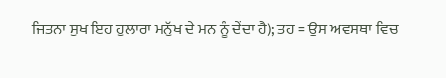ਜਿਤਨਾ ਸੁਖ ਇਹ ਹੁਲਾਰਾ ਮਨੁੱਖ ਦੇ ਮਨ ਨੂੰ ਦੇਂਦਾ ਹੈ); ਤਹ = ਉਸ ਅਵਸਥਾ ਵਿਚ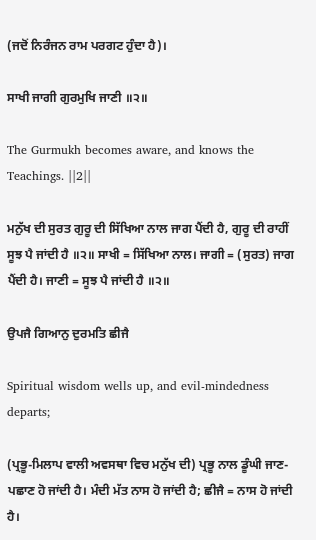(ਜਦੋਂ ਨਿਰੰਜਨ ਰਾਮ ਪਰਗਟ ਹੁੰਦਾ ਹੈ)।

ਸਾਖੀ ਜਾਗੀ ਗੁਰਮੁਖਿ ਜਾਣੀ ॥੨॥

The Gurmukh becomes aware, and knows the Teachings. ||2||

ਮਨੁੱਖ ਦੀ ਸੁਰਤ ਗੁਰੂ ਦੀ ਸਿੱਖਿਆ ਨਾਲ ਜਾਗ ਪੈਂਦੀ ਹੈ, ਗੁਰੂ ਦੀ ਰਾਹੀਂ ਸੂਝ ਪੈ ਜਾਂਦੀ ਹੈ ॥੨॥ ਸਾਖੀ = ਸਿੱਖਿਆ ਨਾਲ। ਜਾਗੀ = (ਸੁਰਤ) ਜਾਗ ਪੈਂਦੀ ਹੈ। ਜਾਣੀ = ਸੂਝ ਪੈ ਜਾਂਦੀ ਹੈ ॥੨॥

ਉਪਜੈ ਗਿਆਨੁ ਦੁਰਮਤਿ ਛੀਜੈ

Spiritual wisdom wells up, and evil-mindedness departs;

(ਪ੍ਰਭੂ-ਮਿਲਾਪ ਵਾਲੀ ਅਵਸਥਾ ਵਿਚ ਮਨੁੱਖ ਦੀ) ਪ੍ਰਭੂ ਨਾਲ ਡੂੰਘੀ ਜਾਣ-ਪਛਾਣ ਹੋ ਜਾਂਦੀ ਹੈ। ਮੰਦੀ ਮੱਤ ਨਾਸ ਹੋ ਜਾਂਦੀ ਹੈ; ਛੀਜੈ = ਨਾਸ ਹੋ ਜਾਂਦੀ ਹੈ।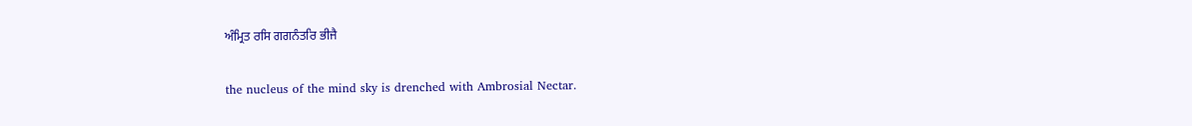ਅੰਮ੍ਰਿਤ ਰਸਿ ਗਗਨੰਤਰਿ ਭੀਜੈ

the nucleus of the mind sky is drenched with Ambrosial Nectar.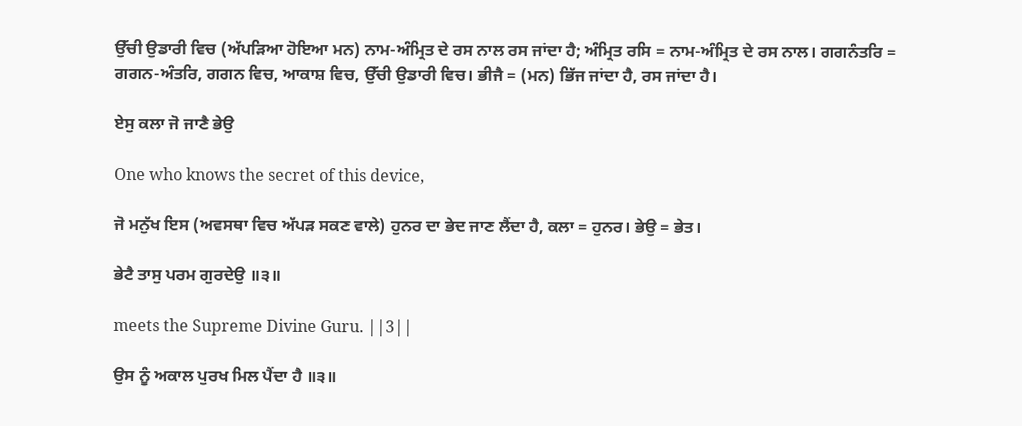ਉੱਚੀ ਉਡਾਰੀ ਵਿਚ (ਅੱਪੜਿਆ ਹੋਇਆ ਮਨ) ਨਾਮ-ਅੰਮ੍ਰਿਤ ਦੇ ਰਸ ਨਾਲ ਰਸ ਜਾਂਦਾ ਹੈ; ਅੰਮ੍ਰਿਤ ਰਸਿ = ਨਾਮ-ਅੰਮ੍ਰਿਤ ਦੇ ਰਸ ਨਾਲ। ਗਗਨੰਤਰਿ = ਗਗਨ-ਅੰਤਰਿ, ਗਗਨ ਵਿਚ, ਆਕਾਸ਼ ਵਿਚ, ਉੱਚੀ ਉਡਾਰੀ ਵਿਚ। ਭੀਜੈ = (ਮਨ) ਭਿੱਜ ਜਾਂਦਾ ਹੈ, ਰਸ ਜਾਂਦਾ ਹੈ।

ਏਸੁ ਕਲਾ ਜੋ ਜਾਣੈ ਭੇਉ

One who knows the secret of this device,

ਜੋ ਮਨੁੱਖ ਇਸ (ਅਵਸਥਾ ਵਿਚ ਅੱਪੜ ਸਕਣ ਵਾਲੇ) ਹੁਨਰ ਦਾ ਭੇਦ ਜਾਣ ਲੈਂਦਾ ਹੈ, ਕਲਾ = ਹੁਨਰ। ਭੇਉ = ਭੇਤ।

ਭੇਟੈ ਤਾਸੁ ਪਰਮ ਗੁਰਦੇਉ ॥੩॥

meets the Supreme Divine Guru. ||3||

ਉਸ ਨੂੰ ਅਕਾਲ ਪੁਰਖ ਮਿਲ ਪੈਂਦਾ ਹੈ ॥੩॥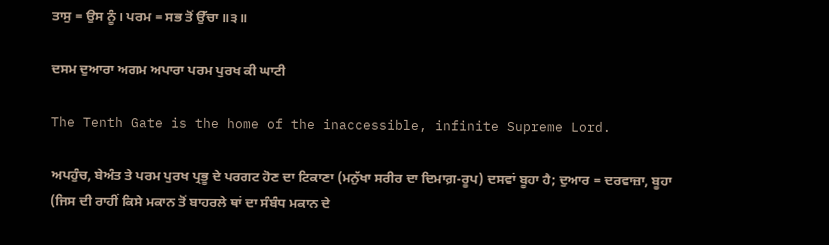ਤਾਸੁ = ਉਸ ਨੂੰ। ਪਰਮ = ਸਭ ਤੋਂ ਉੱਚਾ ॥੩॥

ਦਸਮ ਦੁਆਰਾ ਅਗਮ ਅਪਾਰਾ ਪਰਮ ਪੁਰਖ ਕੀ ਘਾਟੀ

The Tenth Gate is the home of the inaccessible, infinite Supreme Lord.

ਅਪਹੁੰਚ, ਬੇਅੰਤ ਤੇ ਪਰਮ ਪੁਰਖ ਪ੍ਰਭੂ ਦੇ ਪਰਗਟ ਹੋਣ ਦਾ ਟਿਕਾਣਾ (ਮਨੁੱਖਾ ਸਰੀਰ ਦਾ ਦਿਮਾਗ਼-ਰੂਪ) ਦਸਵਾਂ ਬੂਹਾ ਹੈ; ਦੁਆਰ = ਦਰਵਾਜ਼ਾ, ਬੂਹਾ (ਜਿਸ ਦੀ ਰਾਹੀਂ ਕਿਸੇ ਮਕਾਨ ਤੋਂ ਬਾਹਰਲੇ ਥਾਂ ਦਾ ਸੰਬੰਧ ਮਕਾਨ ਦੇ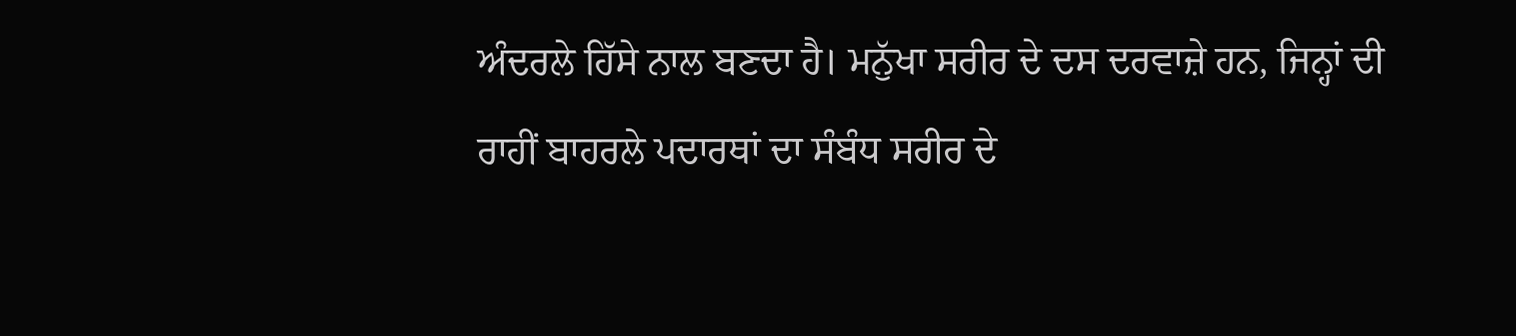ਅੰਦਰਲੇ ਹਿੱਸੇ ਨਾਲ ਬਣਦਾ ਹੈ। ਮਨੁੱਖਾ ਸਰੀਰ ਦੇ ਦਸ ਦਰਵਾਜ਼ੇ ਹਨ, ਜਿਨ੍ਹਾਂ ਦੀ ਰਾਹੀਂ ਬਾਹਰਲੇ ਪਦਾਰਥਾਂ ਦਾ ਸੰਬੰਧ ਸਰੀਰ ਦੇ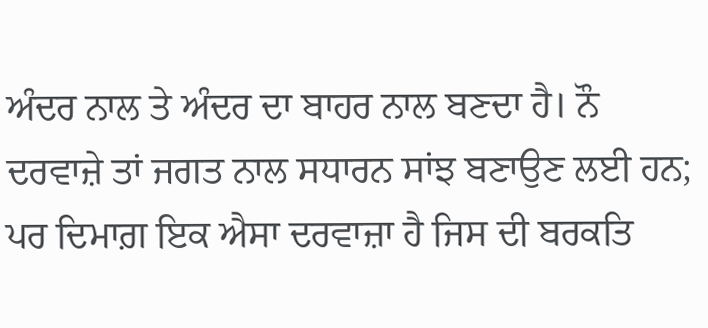ਅੰਦਰ ਨਾਲ ਤੇ ਅੰਦਰ ਦਾ ਬਾਹਰ ਨਾਲ ਬਣਦਾ ਹੈ। ਨੌ ਦਰਵਾਜ਼ੇ ਤਾਂ ਜਗਤ ਨਾਲ ਸਧਾਰਨ ਸਾਂਝ ਬਣਾਉਣ ਲਈ ਹਨ; ਪਰ ਦਿਮਾਗ਼ ਇਕ ਐਸਾ ਦਰਵਾਜ਼ਾ ਹੈ ਜਿਸ ਦੀ ਬਰਕਤਿ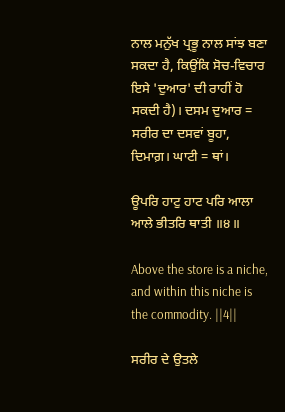ਨਾਲ ਮਨੁੱਖ ਪ੍ਰਭੂ ਨਾਲ ਸਾਂਝ ਬਣਾ ਸਕਦਾ ਹੈ, ਕਿਉਂਕਿ ਸੋਚ-ਵਿਚਾਰ ਇਸੇ 'ਦੁਆਰ' ਦੀ ਰਾਹੀਂ ਹੋ ਸਕਦੀ ਹੈ)। ਦਸਮ ਦੁਆਰ = ਸਰੀਰ ਦਾ ਦਸਵਾਂ ਬੂਹਾ, ਦਿਮਾਗ਼। ਘਾਟੀ = ਥਾਂ।

ਊਪਰਿ ਹਾਟੁ ਹਾਟ ਪਰਿ ਆਲਾ ਆਲੇ ਭੀਤਰਿ ਥਾਤੀ ॥੪॥

Above the store is a niche, and within this niche is the commodity. ||4||

ਸਰੀਰ ਦੇ ਉਤਲੇ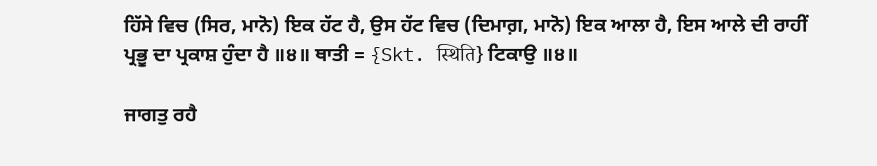ਹਿੱਸੇ ਵਿਚ (ਸਿਰ, ਮਾਨੋ) ਇਕ ਹੱਟ ਹੈ, ਉਸ ਹੱਟ ਵਿਚ (ਦਿਮਾਗ਼, ਮਾਨੋ) ਇਕ ਆਲਾ ਹੈ, ਇਸ ਆਲੇ ਦੀ ਰਾਹੀਂ ਪ੍ਰਭੂ ਦਾ ਪ੍ਰਕਾਸ਼ ਹੁੰਦਾ ਹੈ ॥੪॥ ਥਾਤੀ = {Skt. स्थिति} ਟਿਕਾਉ ॥੪॥

ਜਾਗਤੁ ਰਹੈ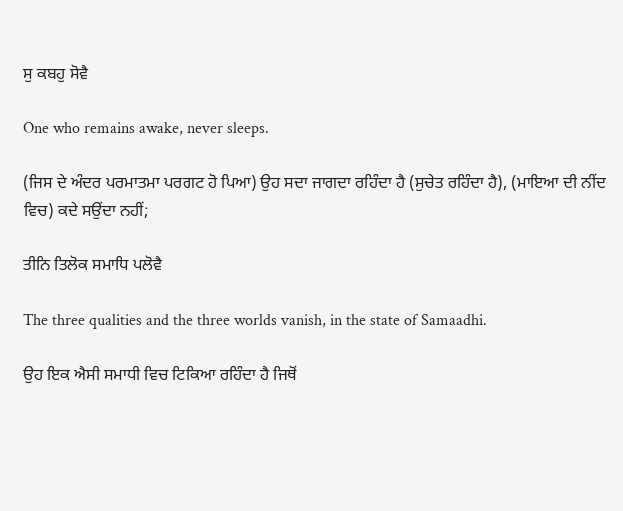ਸੁ ਕਬਹੁ ਸੋਵੈ

One who remains awake, never sleeps.

(ਜਿਸ ਦੇ ਅੰਦਰ ਪਰਮਾਤਮਾ ਪਰਗਟ ਹੋ ਪਿਆ) ਉਹ ਸਦਾ ਜਾਗਦਾ ਰਹਿੰਦਾ ਹੈ (ਸੁਚੇਤ ਰਹਿੰਦਾ ਹੈ), (ਮਾਇਆ ਦੀ ਨੀਂਦ ਵਿਚ) ਕਦੇ ਸਉਂਦਾ ਨਹੀਂ;

ਤੀਨਿ ਤਿਲੋਕ ਸਮਾਧਿ ਪਲੋਵੈ

The three qualities and the three worlds vanish, in the state of Samaadhi.

ਉਹ ਇਕ ਐਸੀ ਸਮਾਧੀ ਵਿਚ ਟਿਕਿਆ ਰਹਿੰਦਾ ਹੈ ਜਿਥੋਂ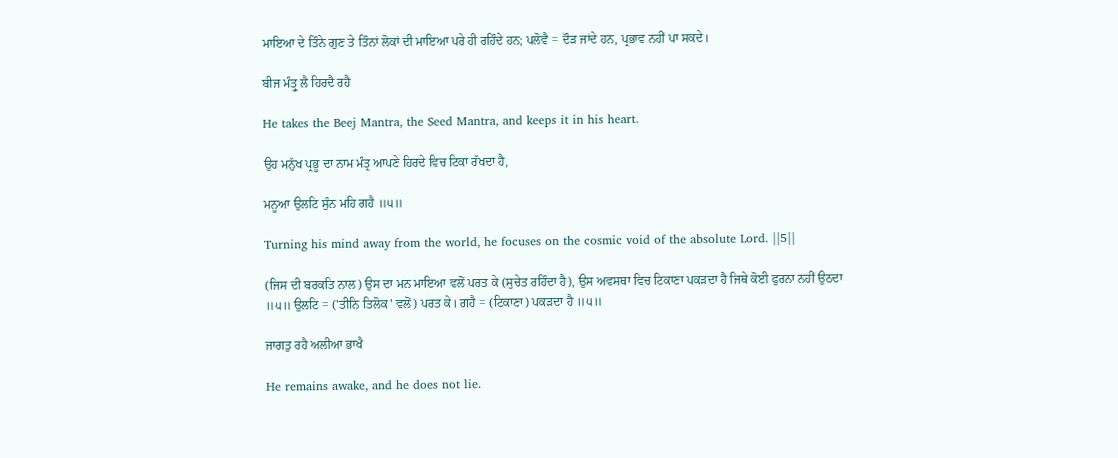ਮਾਇਆ ਦੇ ਤਿੰਨੇ ਗੁਣ ਤੇ ਤਿੰਨਾਂ ਲੋਕਾਂ ਦੀ ਮਾਇਆ ਪਰੇ ਹੀ ਰਹਿੰਦੇ ਹਨ; ਪਲੋਵੈ = ਦੌੜ ਜਾਂਦੇ ਹਨ, ਪ੍ਰਭਾਵ ਨਹੀਂ ਪਾ ਸਕਦੇ।

ਬੀਜ ਮੰਤ੍ਰੁ ਲੈ ਹਿਰਦੈ ਰਹੈ

He takes the Beej Mantra, the Seed Mantra, and keeps it in his heart.

ਉਹ ਮਨੁੱਖ ਪ੍ਰਭੂ ਦਾ ਨਾਮ ਮੰਤ੍ਰ ਆਪਣੇ ਹਿਰਦੇ ਵਿਚ ਟਿਕਾ ਰੱਖਦਾ ਹੈ,

ਮਨੂਆ ਉਲਟਿ ਸੁੰਨ ਮਹਿ ਗਹੈ ॥੫॥

Turning his mind away from the world, he focuses on the cosmic void of the absolute Lord. ||5||

(ਜਿਸ ਦੀ ਬਰਕਤਿ ਨਾਲ) ਉਸ ਦਾ ਮਨ ਮਾਇਆ ਵਲੋਂ ਪਰਤ ਕੇ (ਸੁਚੇਤ ਰਹਿੰਦਾ ਹੈ), ਉਸ ਅਵਸਥਾ ਵਿਚ ਟਿਕਾਣਾ ਪਕੜਦਾ ਹੈ ਜਿਥੇ ਕੋਈ ਫੁਰਨਾ ਨਹੀਂ ਉਠਦਾ ॥੫॥ ਉਲਟਿ = ('ਤੀਨਿ ਤਿਲੋਕ' ਵਲੋਂ) ਪਰਤ ਕੇ। ਗਹੈ = (ਟਿਕਾਣਾ) ਪਕੜਦਾ ਹੈ ॥੫॥

ਜਾਗਤੁ ਰਹੈ ਅਲੀਆ ਭਾਖੈ

He remains awake, and he does not lie.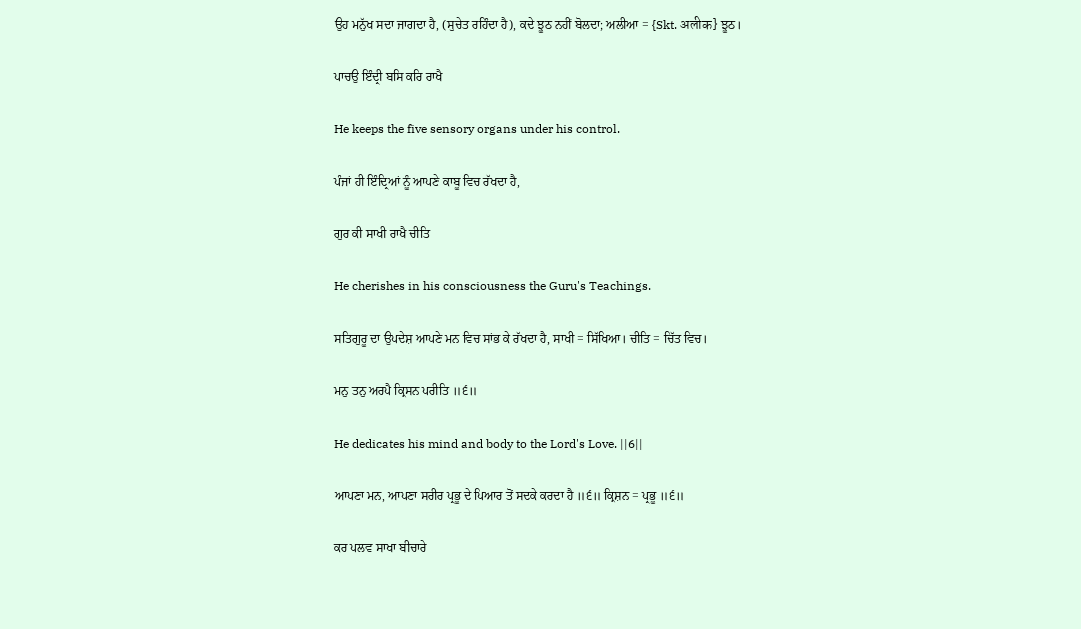ਉਹ ਮਨੁੱਖ ਸਦਾ ਜਾਗਦਾ ਹੈ, (ਸੁਚੇਤ ਰਹਿੰਦਾ ਹੈ), ਕਦੇ ਝੂਠ ਨਹੀਂ ਬੋਲਦਾ; ਅਲੀਆ = {Skt. अलीक} ਝੂਠ।

ਪਾਚਉ ਇੰਦ੍ਰੀ ਬਸਿ ਕਰਿ ਰਾਖੈ

He keeps the five sensory organs under his control.

ਪੰਜਾਂ ਹੀ ਇੰਦ੍ਰਿਆਂ ਨੂੰ ਆਪਣੇ ਕਾਬੂ ਵਿਚ ਰੱਖਦਾ ਹੈ,

ਗੁਰ ਕੀ ਸਾਖੀ ਰਾਖੈ ਚੀਤਿ

He cherishes in his consciousness the Guru's Teachings.

ਸਤਿਗੁਰੂ ਦਾ ਉਪਦੇਸ਼ ਆਪਣੇ ਮਨ ਵਿਚ ਸਾਂਭ ਕੇ ਰੱਖਦਾ ਹੈ, ਸਾਖੀ = ਸਿੱਖਿਆ। ਚੀਤਿ = ਚਿੱਤ ਵਿਚ।

ਮਨੁ ਤਨੁ ਅਰਪੈ ਕ੍ਰਿਸਨ ਪਰੀਤਿ ॥੬॥

He dedicates his mind and body to the Lord's Love. ||6||

ਆਪਣਾ ਮਨ, ਆਪਣਾ ਸਰੀਰ ਪ੍ਰਭੂ ਦੇ ਪਿਆਰ ਤੋਂ ਸਦਕੇ ਕਰਦਾ ਹੈ ॥੬॥ ਕ੍ਰਿਸ਼ਨ = ਪ੍ਰਭੂ ॥੬॥

ਕਰ ਪਲਵ ਸਾਖਾ ਬੀਚਾਰੇ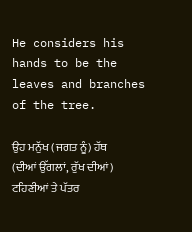He considers his hands to be the leaves and branches of the tree.

ਉਹ ਮਨੁੱਖ (ਜਗਤ ਨੂੰ) ਹੱਥ (ਦੀਆਂ ਉੱਗਲਾਂ, ਰੁੱਖ ਦੀਆਂ) ਟਹਿਣੀਆਂ ਤੇ ਪੱਤਰ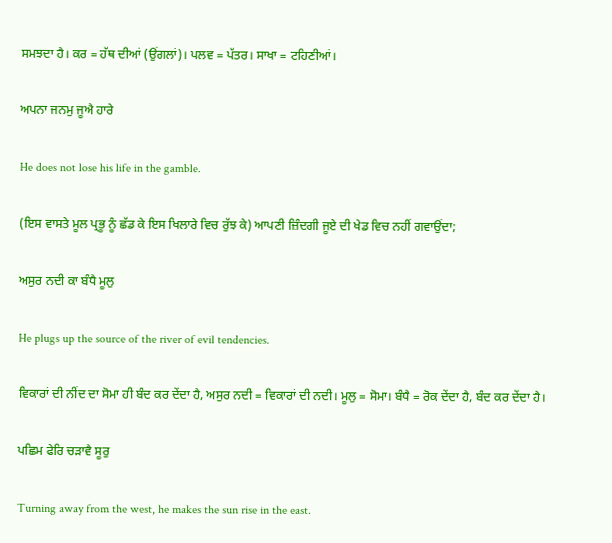ਸਮਝਦਾ ਹੈ। ਕਰ = ਹੱਥ ਦੀਆਂ (ਉਂਗਲਾਂ)। ਪਲਵ = ਪੱਤਰ। ਸਾਖਾ = ਟਹਿਣੀਆਂ।

ਅਪਨਾ ਜਨਮੁ ਜੂਐ ਹਾਰੇ

He does not lose his life in the gamble.

(ਇਸ ਵਾਸਤੇ ਮੂਲ ਪ੍ਰਭੂ ਨੂੰ ਛੱਡ ਕੇ ਇਸ ਖਿਲਾਰੇ ਵਿਚ ਰੁੱਝ ਕੇ) ਆਪਣੀ ਜ਼ਿੰਦਗੀ ਜੂਏ ਦੀ ਖੇਡ ਵਿਚ ਨਹੀਂ ਗਵਾਉਂਦਾ;

ਅਸੁਰ ਨਦੀ ਕਾ ਬੰਧੈ ਮੂਲੁ

He plugs up the source of the river of evil tendencies.

ਵਿਕਾਰਾਂ ਦੀ ਨੀਂਦ ਦਾ ਸੋਮਾ ਹੀ ਬੰਦ ਕਰ ਦੇਂਦਾ ਹੈ, ਅਸੁਰ ਨਦੀ = ਵਿਕਾਰਾਂ ਦੀ ਨਦੀ। ਮੂਲੁ = ਸੋਮਾ। ਬੰਧੈ = ਰੋਕ ਦੇਂਦਾ ਹੈ, ਬੰਦ ਕਰ ਦੇਂਦਾ ਹੈ।

ਪਛਿਮ ਫੇਰਿ ਚੜਾਵੈ ਸੂਰੁ

Turning away from the west, he makes the sun rise in the east.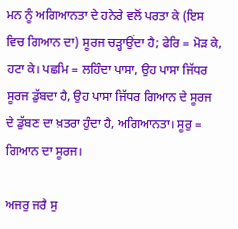ਮਨ ਨੂੰ ਅਗਿਆਨਤਾ ਦੇ ਹਨੇਰੇ ਵਲੋਂ ਪਰਤਾ ਕੇ (ਇਸ ਵਿਚ ਗਿਆਨ ਦਾ) ਸੂਰਜ ਚੜ੍ਹਾਉਂਦਾ ਹੈ; ਫੇਰਿ = ਮੋੜ ਕੇ, ਹਟਾ ਕੇ। ਪਛਮਿ = ਲਹਿੰਦਾ ਪਾਸਾ, ਉਹ ਪਾਸਾ ਜਿੱਧਰ ਸੂਰਜ ਡੁੱਬਦਾ ਹੈ, ਉਹ ਪਾਸਾ ਜਿੱਧਰ ਗਿਆਨ ਦੇ ਸੂਰਜ ਦੇ ਡੁੱਬਣ ਦਾ ਖ਼ਤਰਾ ਹੁੰਦਾ ਹੈ, ਅਗਿਆਨਤਾ। ਸੂਰੁ = ਗਿਆਨ ਦਾ ਸੂਰਜ।

ਅਜਰੁ ਜਰੈ ਸੁ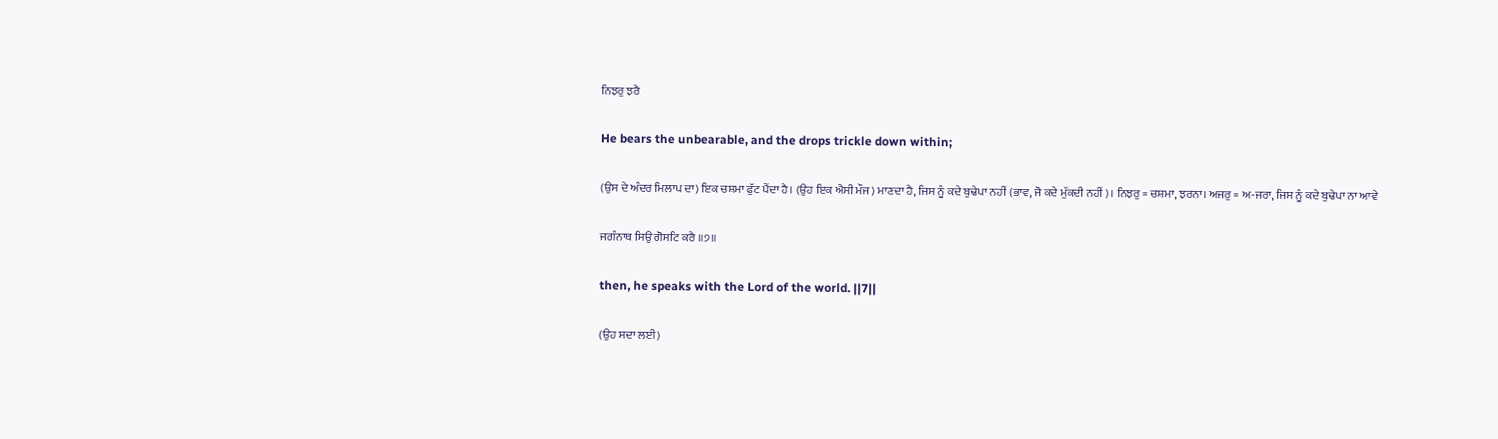ਨਿਝਰੁ ਝਰੈ

He bears the unbearable, and the drops trickle down within;

(ਉਸ ਦੇ ਅੰਦਰ ਮਿਲਾਪ ਦਾ) ਇਕ ਚਸ਼ਮਾ ਫੁੱਟ ਪੈਂਦਾ ਹੈ। (ਉਹ ਇਕ ਐਸੀ ਮੌਜ) ਮਾਣਦਾ ਹੈ, ਜਿਸ ਨੂੰ ਕਦੇ ਬੁਢੇਪਾ ਨਹੀਂ (ਭਾਵ, ਜੋ ਕਦੇ ਮੁੱਕਦੀ ਨਹੀਂ)। ਨਿਝਰੁ = ਚਸ਼ਮਾ, ਝਰਨਾ। ਅਜਰੁ = ਅ-ਜਰਾ, ਜਿਸ ਨੂੰ ਕਦੇ ਬੁਢੇਪਾ ਨਾ ਆਵੇ

ਜਗੰਨਾਥ ਸਿਉ ਗੋਸਟਿ ਕਰੈ ॥੭॥

then, he speaks with the Lord of the world. ||7||

(ਉਹ ਸਦਾ ਲਈ)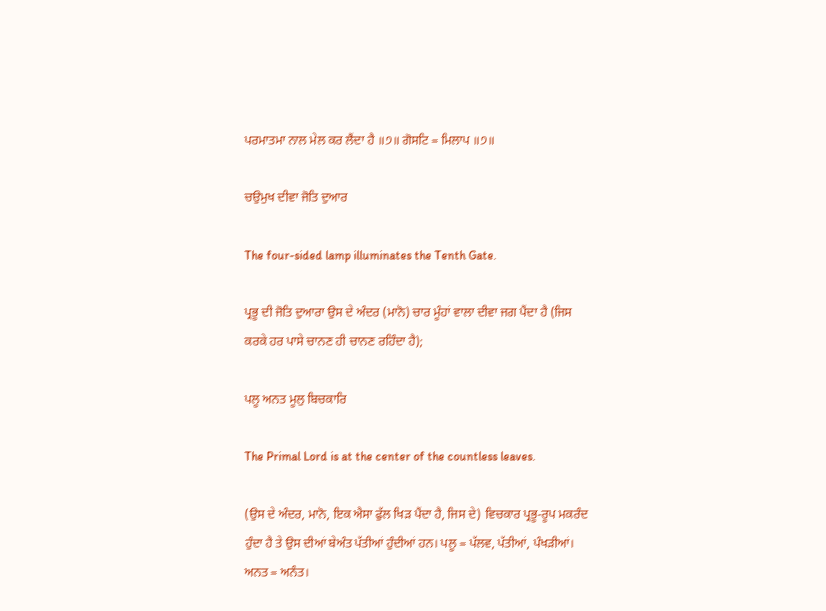ਪਰਮਾਤਮਾ ਨਾਲ ਮੇਲ ਕਰ ਲੈਂਦਾ ਹੈ ॥੭॥ ਗੋਸਟਿ = ਮਿਲਾਪ ॥੭॥

ਚਉਮੁਖ ਦੀਵਾ ਜੋਤਿ ਦੁਆਰ

The four-sided lamp illuminates the Tenth Gate.

ਪ੍ਰਭੂ ਦੀ ਜੋਤਿ ਦੁਆਰਾ ਉਸ ਦੇ ਅੰਦਰ (ਮਾਨੋ) ਚਾਰ ਮੂੰਹਾਂ ਵਾਲਾ ਦੀਵਾ ਜਗ ਪੈਂਦਾ ਹੈ (ਜਿਸ ਕਰਕੇ ਹਰ ਪਾਸੇ ਚਾਨਣ ਹੀ ਚਾਨਣ ਰਹਿੰਦਾ ਹੈ);

ਪਲੂ ਅਨਤ ਮੂਲੁ ਬਿਚਕਾਰਿ

The Primal Lord is at the center of the countless leaves.

(ਉਸ ਦੇ ਅੰਦਰ, ਮਾਨੋ, ਇਕ ਐਸਾ ਫੁੱਲ ਖਿੜ ਪੈਂਦਾ ਹੈ, ਜਿਸ ਦੇ) ਵਿਚਕਾਰ ਪ੍ਰਭੂ-ਰੂਪ ਮਕਰੰਦ ਹੁੰਦਾ ਹੈ ਤੇ ਉਸ ਦੀਆਂ ਬੇਅੰਤ ਪੱਤੀਆਂ ਹੁੰਦੀਆਂ ਹਨ। ਪਲੂ = ਪੱਲਵ, ਪੱਤੀਆਂ, ਪੰਖੜੀਆਂ। ਅਨਤ = ਅਨੰਤ।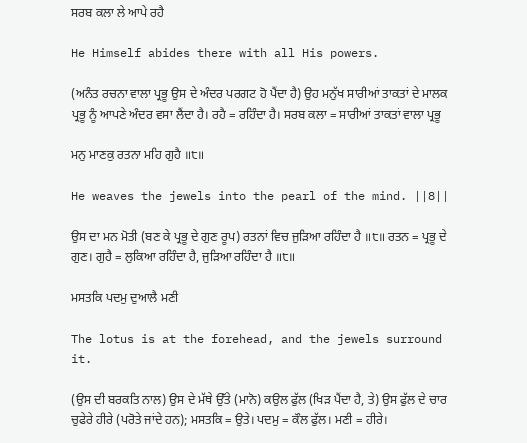ਸਰਬ ਕਲਾ ਲੇ ਆਪੇ ਰਹੈ

He Himself abides there with all His powers.

(ਅਨੰਤ ਰਚਨਾ ਵਾਲਾ ਪ੍ਰਭੂ ਉਸ ਦੇ ਅੰਦਰ ਪਰਗਟ ਹੋ ਪੈਂਦਾ ਹੈ) ਉਹ ਮਨੁੱਖ ਸਾਰੀਆਂ ਤਾਕਤਾਂ ਦੇ ਮਾਲਕ ਪ੍ਰਭੂ ਨੂੰ ਆਪਣੇ ਅੰਦਰ ਵਸਾ ਲੈਂਦਾ ਹੈ। ਰਹੈ = ਰਹਿੰਦਾ ਹੈ। ਸਰਬ ਕਲਾ = ਸਾਰੀਆਂ ਤਾਕਤਾਂ ਵਾਲਾ ਪ੍ਰਭੂ

ਮਨੁ ਮਾਣਕੁ ਰਤਨਾ ਮਹਿ ਗੁਹੈ ॥੮॥

He weaves the jewels into the pearl of the mind. ||8||

ਉਸ ਦਾ ਮਨ ਮੋਤੀ (ਬਣ ਕੇ ਪ੍ਰਭੂ ਦੇ ਗੁਣ ਰੂਪ) ਰਤਨਾਂ ਵਿਚ ਜੁੜਿਆ ਰਹਿੰਦਾ ਹੈ ॥੮॥ ਰਤਨ = ਪ੍ਰਭੂ ਦੇ ਗੁਣ। ਗੁਹੈ = ਲੁਕਿਆ ਰਹਿੰਦਾ ਹੈ, ਜੁੜਿਆ ਰਹਿੰਦਾ ਹੈ ॥੮॥

ਮਸਤਕਿ ਪਦਮੁ ਦੁਆਲੈ ਮਣੀ

The lotus is at the forehead, and the jewels surround it.

(ਉਸ ਦੀ ਬਰਕਤਿ ਨਾਲ) ਉਸ ਦੇ ਮੱਥੇ ਉੱਤੇ (ਮਾਨੋ) ਕਉਲ ਫੁੱਲ (ਖਿੜ ਪੈਂਦਾ ਹੈ, ਤੇ) ਉਸ ਫੁੱਲ ਦੇ ਚਾਰ ਚੁਫੇਰੇ ਹੀਰੇ (ਪਰੋਤੇ ਜਾਂਦੇ ਹਨ); ਮਸਤਕਿ = ਉਤੇ। ਪਦਮੁ = ਕੌਲ ਫੁੱਲ। ਮਣੀ = ਹੀਰੇ।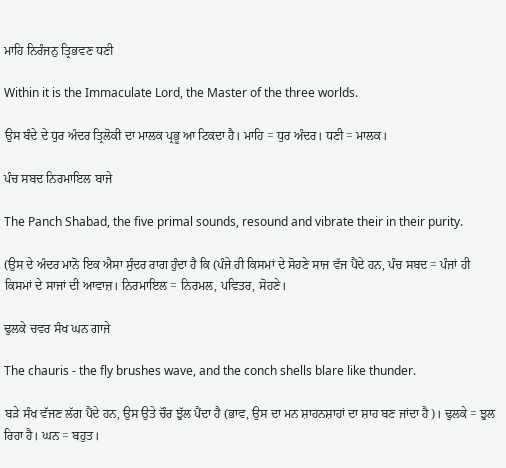ਮਾਹਿ ਨਿਰੰਜਨੁ ਤ੍ਰਿਭਵਣ ਧਣੀ

Within it is the Immaculate Lord, the Master of the three worlds.

ਉਸ ਬੰਦੇ ਦੇ ਧੁਰ ਅੰਦਰ ਤ੍ਰਿਲੋਕੀ ਦਾ ਮਾਲਕ ਪ੍ਰਭੂ ਆ ਟਿਕਦਾ ਹੈ। ਮਾਹਿ = ਧੁਰ ਅੰਦਰ। ਧਣੀ = ਮਾਲਕ।

ਪੰਚ ਸਬਦ ਨਿਰਮਾਇਲ ਬਾਜੇ

The Panch Shabad, the five primal sounds, resound and vibrate their in their purity.

(ਉਸ ਦੇ ਅੰਦਰ ਮਾਨੋ ਇਕ ਐਸਾ ਸੁੰਦਰ ਰਾਗ ਹੁੰਦਾ ਹੈ ਕਿ (ਪੰਜੇ ਹੀ ਕਿਸਮਾਂ ਦੇ ਸੋਹਣੇ ਸਾਜ ਵੱਜ ਪੈਂਦੇ ਹਨ, ਪੰਚ ਸਬਦ = ਪੰਜਾਂ ਹੀ ਕਿਸਮਾਂ ਦੇ ਸਾਜਾਂ ਦੀ ਆਵਾਜ਼। ਨਿਰਮਾਇਲ = ਨਿਰਮਲ, ਪਵਿਤਰ, ਸੋਹਣੇ।

ਢੁਲਕੇ ਚਵਰ ਸੰਖ ਘਨ ਗਾਜੇ

The chauris - the fly brushes wave, and the conch shells blare like thunder.

ਬੜੇ ਸੰਖ ਵੱਜਣ ਲੱਗ ਪੈਂਦੇ ਹਨ, ਉਸ ਉਤੇ ਚੌਰ ਝੁੱਲ ਪੈਂਦਾ ਹੈ (ਭਾਵ, ਉਸ ਦਾ ਮਨ ਸ਼ਾਹਨਸ਼ਾਹਾਂ ਦਾ ਸ਼ਾਹ ਬਣ ਜਾਂਦਾ ਹੈ)। ਢੁਲਕੇ = ਝੁਲ ਰਿਹਾ ਹੈ। ਘਨ = ਬਹੁਤ।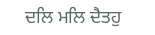ਦਲਿ ਮਲਿ ਦੈਤਹੁ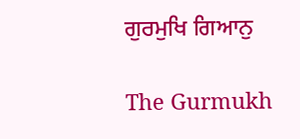ਗੁਰਮੁਖਿ ਗਿਆਨੁ

The Gurmukh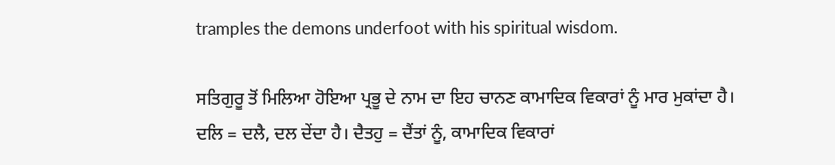tramples the demons underfoot with his spiritual wisdom.

ਸਤਿਗੁਰੂ ਤੋਂ ਮਿਲਿਆ ਹੋਇਆ ਪ੍ਰਭੂ ਦੇ ਨਾਮ ਦਾ ਇਹ ਚਾਨਣ ਕਾਮਾਦਿਕ ਵਿਕਾਰਾਂ ਨੂੰ ਮਾਰ ਮੁਕਾਂਦਾ ਹੈ। ਦਲਿ = ਦਲੈ, ਦਲ ਦੇਂਦਾ ਹੈ। ਦੈਤਹੁ = ਦੈਂਤਾਂ ਨੂੰ, ਕਾਮਾਦਿਕ ਵਿਕਾਰਾਂ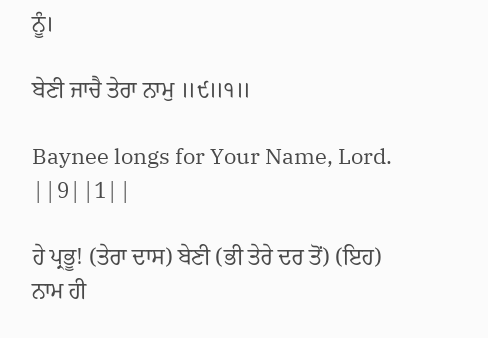ਨੂੰ।

ਬੇਣੀ ਜਾਚੈ ਤੇਰਾ ਨਾਮੁ ॥੯॥੧॥

Baynee longs for Your Name, Lord. ||9||1||

ਹੇ ਪ੍ਰਭੂ! (ਤੇਰਾ ਦਾਸ) ਬੇਣੀ (ਭੀ ਤੇਰੇ ਦਰ ਤੋਂ) (ਇਹ) ਨਾਮ ਹੀ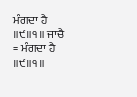ਮੰਗਦਾ ਹੈ ॥੯॥੧॥ ਜਾਚੈ = ਮੰਗਦਾ ਹੈ ॥੯॥੧॥